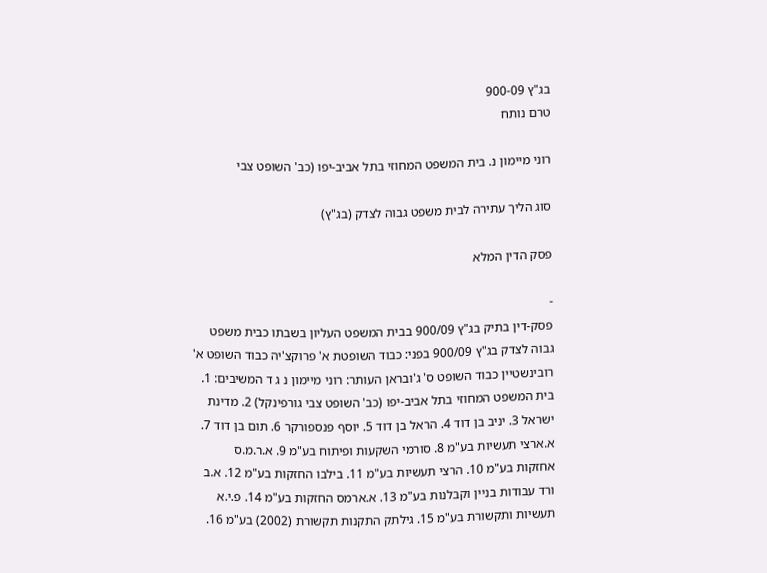בג"ץ 900-09
טרם נותח

רוני מיימון נ. בית המשפט המחוזי בתל אביב-יפו (כב' השופט צבי

סוג הליך עתירה לבית משפט גבוה לצדק (בג"ץ)

פסק הדין המלא

-
פסק-דין בתיק בג"ץ 900/09 בבית המשפט העליון בשבתו כבית משפט גבוה לצדק בג"ץ 900/09 בפני: כבוד השופטת א' פרוקצ'יה כבוד השופט א' רובינשטיין כבוד השופט ס' ג'ובראן העותר: רוני מיימון נ ג ד המשיבים: 1. בית המשפט המחוזי בתל אביב-יפו (כב' השופט צבי גורפינקל) 2. מדינת ישראל 3. יניב בן דוד 4. הראל בן דוד 5. יוסף פנספורקר 6. תום בן דוד 7. א.ארצי תעשיות בע"מ 8. סורמי השקעות ופיתוח בע"מ 9. א.ר.מ.ס אחזקות בע"מ 10. הרצי תעשיות בע"מ 11. בילבו החזקות בע"מ 12. א.ב ורד עבודות בניין וקבלנות בע"מ 13. א.ארמס החזקות בע"מ 14. פ.י.א תעשיות ותקשורת בע"מ 15. גילתק התקנות תקשורת (2002) בע"מ 16.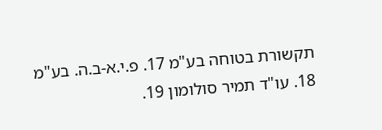תקשורת בטוחה בע"מ 17. פ.י.א-ב.ה. בע"מ 18. עו"ד תמיר סולומון 19.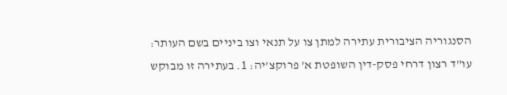הסנגוריה הציבורית עתירה למתן צו על תנאי וצו ביניים בשם העותר: עו"ד רצון דרחי פסק-דין השופטת א' פרוקצ'יה: 1. בעתירה זו מבוקש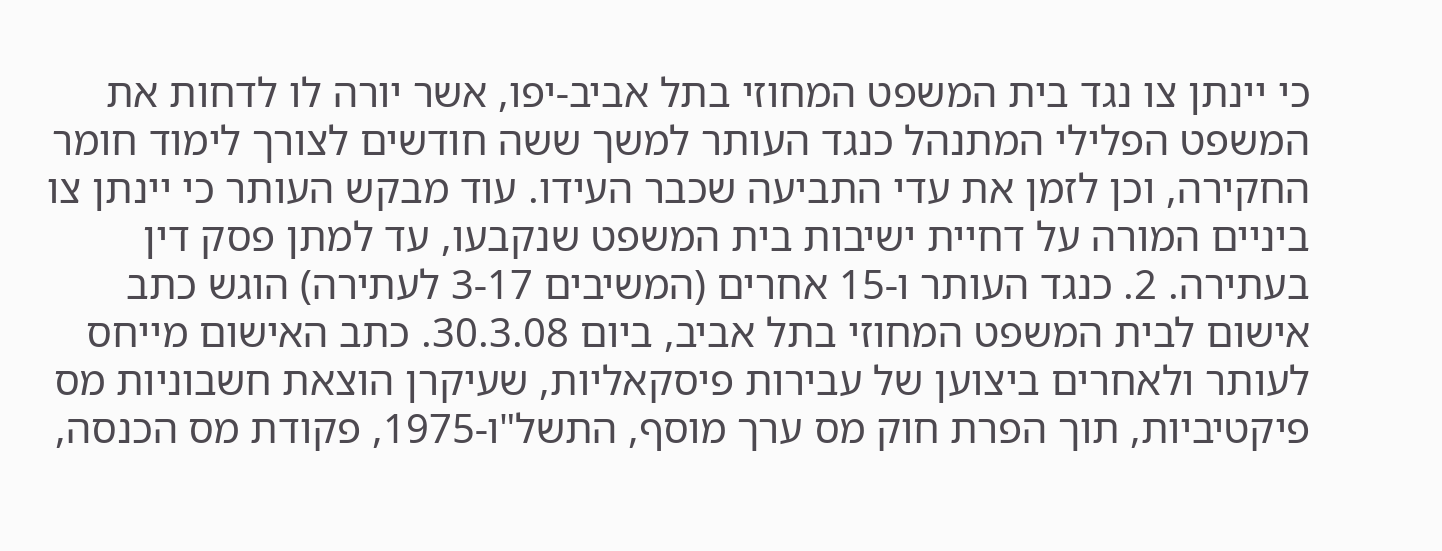כי יינתן צו נגד בית המשפט המחוזי בתל אביב-יפו, אשר יורה לו לדחות את המשפט הפלילי המתנהל כנגד העותר למשך ששה חודשים לצורך לימוד חומר החקירה, וכן לזמן את עדי התביעה שכבר העידו. עוד מבקש העותר כי יינתן צו ביניים המורה על דחיית ישיבות בית המשפט שנקבעו, עד למתן פסק דין בעתירה. 2. כנגד העותר ו-15 אחרים (המשיבים 3-17 לעתירה) הוגש כתב אישום לבית המשפט המחוזי בתל אביב, ביום 30.3.08. כתב האישום מייחס לעותר ולאחרים ביצוען של עבירות פיסקאליות, שעיקרן הוצאת חשבוניות מס פיקטיביות, תוך הפרת חוק מס ערך מוסף, התשל"ו-1975, פקודת מס הכנסה,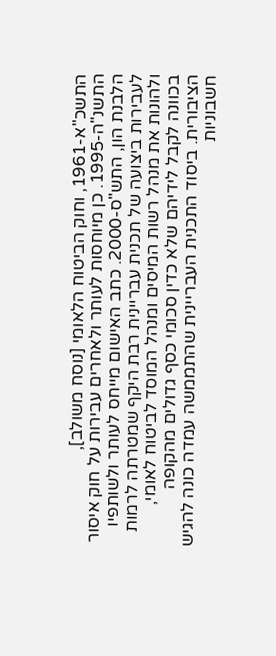התשכ"א-1961, וחוק הביטוח הלאומי [נוסח משולב], התשנ"ה-1995. כן מיוחסות לעותר ולאחרים עבירות על חוק איסור הלבנת הון, התש"ס-2000. כתב האישום מייחס לעותר ולשותפיו לעבירות ביצועה של תכנית עבריינית רבת היקף שמטרתה לרמות ולהונות את מנהל רשות המיסים ומנהל המוסד לביטוח לאומי, בכוונה לקבל לידיהם שלא כדין סכומי כסף גדולים מהקופה הציבורית. ביסוד התכנית העבריינית שהתממשה עמדה כונה להגיש חשבוניות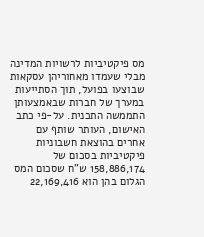מס פיקטיביות לרשויות המדינה מבלי שעמדו מאחוריהן עסקאות שבוצעו בפועל, תוך הסתייעות במערך של חברות שבאמצעותן התממשה התכנית. על-פי כתב האישום, העותר שותף עם אחרים בהוצאת חשבוניות פיקטיביות בסכום של 158,886,174 ש"ח שסכום המס הגלום בהן הוא 22,169,416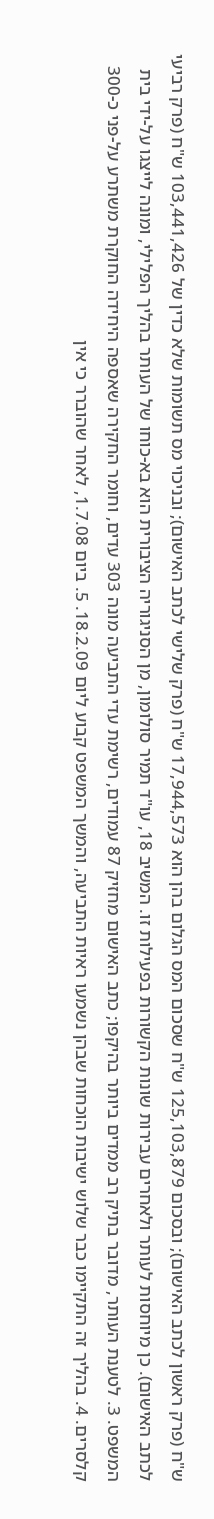ש"ח (פרק ראשון לכתב האישום); ובסכום 125,103,879 ש"ח שסכום המס הגלום בהן הוא 17,944,573 ש"ח (פרק שלישי לכתב האישום); ובניכוי מס תשומות שלא כדין של 103,441,426 ש"ח (פרק רביעי לכתב האישום). כן מיוחסות לעותר ולאחרים עבירות שונות הקשורות בפעילות זו. המשיב 18, עו"ד תמיר סולומון, מן הסניגוריה הציבורית הוא בא-כוחו של העותר בהליך הפלילי, ומונה לייצגו על-ידי בית המשפט. 3. לטענת העותר, מדובר בתיק רב ממדים ביותר בהיקפו; כתב האישום מחזיק 87 עמודים, רשימת עדי התביעה מונה 303 עדים, וחומר החקירה שאספה היחידה החוקרת משתרע על-פני כ-300 קלסרים. 4. בהליך זה התקיימו כבר שלוש ישיבות הוכחות שבהן נשמעו ראיות התביעה, והמשך המשפט קבוע ליום 18.2.09. 5. ביום 1.7.08, לאחר שהוברר כי אין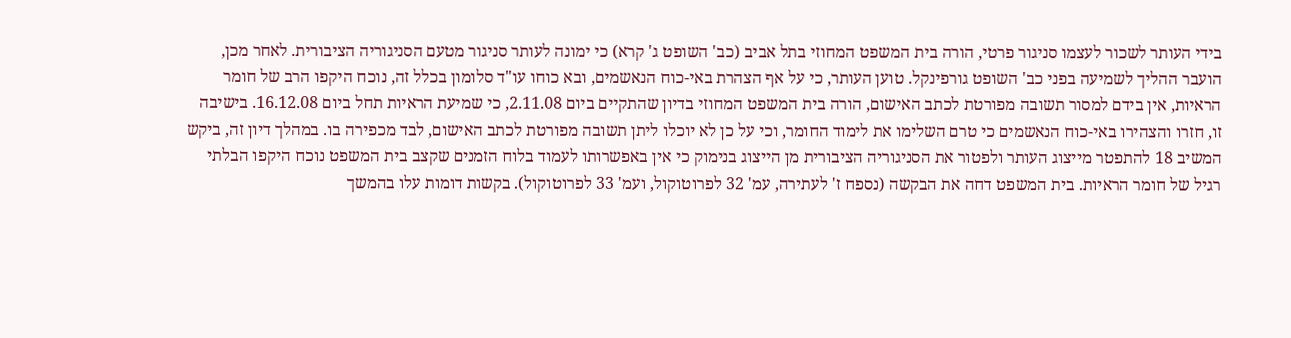בידי העותר לשכור לעצמו סניגור פרטי, הורה בית המשפט המחוזי בתל אביב (כב' השופט ג' קרא) כי ימונה לעותר סניגור מטעם הסניגוריה הציבורית. לאחר מכן, הועבר ההליך לשמיעה בפני כב' השופט גורפינקל. טוען העותר, כי על אף הצהרת באי-כוח הנאשמים, ובא כוחו עו"ד סלומון בכלל זה, נוכח היקפו הרב של חומר הראיות, אין בידם למסור תשובה מפורטת לכתב האישום, הורה בית המשפט המחוזי בדיון שהתקיים ביום 2.11.08, כי שמיעת הראיות תחל ביום 16.12.08. בישיבה זו, חזרו והצהירו באי-כוח הנאשמים כי טרם השלימו את לימוד החומר, וכי על כן לא יוכלו ליתן תשובה מפורטת לכתב האישום, לבד מכפירה בו. במהלך דיון זה, ביקש המשיב 18 להתפטר מייצוג העותר ולפטור את הסניגוריה הציבורית מן הייצוג בנימוק כי אין באפשרותו לעמוד בלוח הזמנים שקצב בית המשפט נוכח היקפו הבלתי רגיל של חומר הראיות. בית המשפט דחה את הבקשה (נספח ז' לעתירה, עמ' 32 לפרוטוקול, ועמ' 33 לפרוטוקול). בקשות דומות עלו בהמשך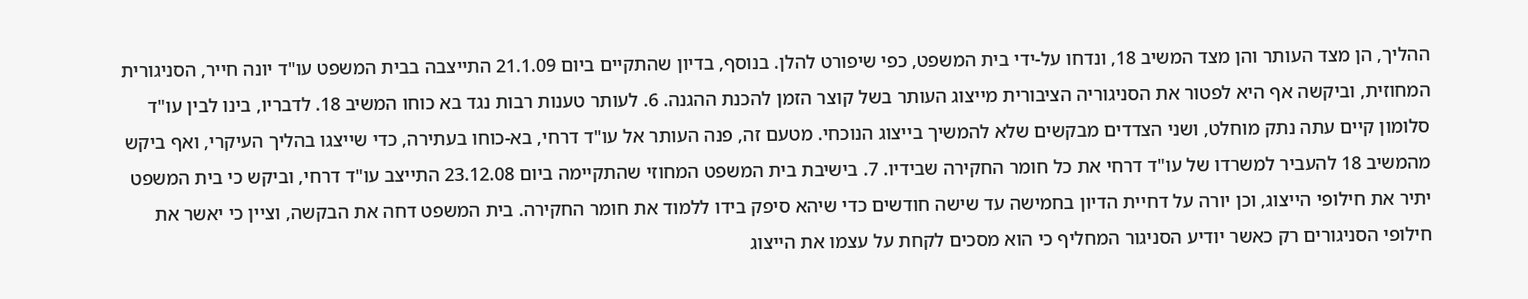ההליך, הן מצד העותר והן מצד המשיב 18, ונדחו על-ידי בית המשפט, כפי שיפורט להלן. בנוסף, בדיון שהתקיים ביום 21.1.09 התייצבה בבית המשפט עו"ד יונה חייר, הסניגורית המחוזית, וביקשה אף היא לפטור את הסניגוריה הציבורית מייצוג העותר בשל קוצר הזמן להכנת ההגנה. 6. לעותר טענות רבות נגד בא כוחו המשיב 18. לדבריו, בינו לבין עו"ד סלומון קיים עתה נתק מוחלט, ושני הצדדים מבקשים שלא להמשיך בייצוג הנוכחי. מטעם זה, פנה העותר אל עו"ד דרחי, בא-כוחו בעתירה, כדי שייצגו בהליך העיקרי, ואף ביקש מהמשיב 18 להעביר למשרדו של עו"ד דרחי את כל חומר החקירה שבידיו. 7. בישיבת בית המשפט המחוזי שהתקיימה ביום 23.12.08 התייצב עו"ד דרחי, וביקש כי בית המשפט יתיר את חילופי הייצוג, וכן יורה על דחיית הדיון בחמישה עד שישה חודשים כדי שיהא סיפק בידו ללמוד את חומר החקירה. בית המשפט דחה את הבקשה, וציין כי יאשר את חילופי הסניגורים רק כאשר יודיע הסניגור המחליף כי הוא מסכים לקחת על עצמו את הייצוג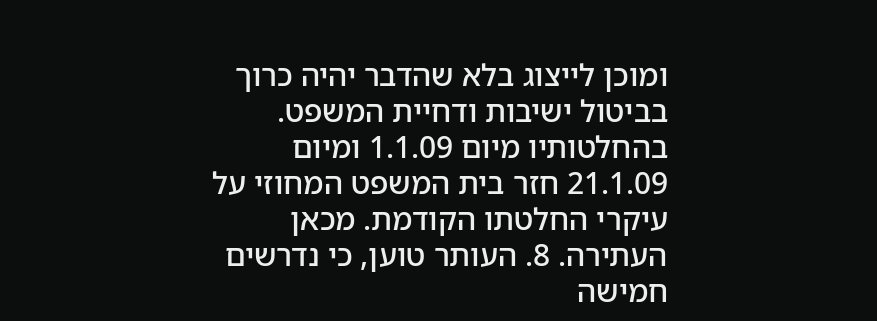ומוכן לייצוג בלא שהדבר יהיה כרוך בביטול ישיבות ודחיית המשפט. בהחלטותיו מיום 1.1.09 ומיום 21.1.09 חזר בית המשפט המחוזי על עיקרי החלטתו הקודמת. מכאן העתירה. 8. העותר טוען, כי נדרשים חמישה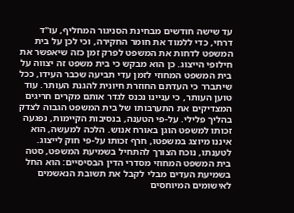עד שישה חודשים מבחינת הסניגור המחליף, עו"ד דרחי, כדי ללמוד את חומר החקירה, וכי לכן על בית המשפט לדחות את המשפט לפרק זמן כזה שיאפשר את חילופי הייצוג. כן הוא מבקש כי בית משפט זה יצווה על בית המשפט המחוזי לזמן עדי תביעה שכבר העידו, ככל שיתברר כי העדתם החוזרת חיונית להגנת העותר. עוד טוען העותר, כי עניינו נכנס לגדר אותם מקרים חריגים המצדיקים את התערבותו של בית המשפט הגבוה לצדק בהליך פלילי. על-פי הטענה, בנסיבות הקיימות, נפגעה זכותו למשפט הוגן באורח אנוש. הלכה למעשה, הוא איננו מיוצג במשפטו, חרף זכותו על-פי חוק לייצוג. לטענתו, נוכח הצורך להתחיל בשמיעת המשפט, סטה בית המשפט המחוזי מסדרי הדין הבסיסיים: הוא החל בשמיעת העדים מבלי לקבל את תשובת הנאשמים לאישומים המיוחסים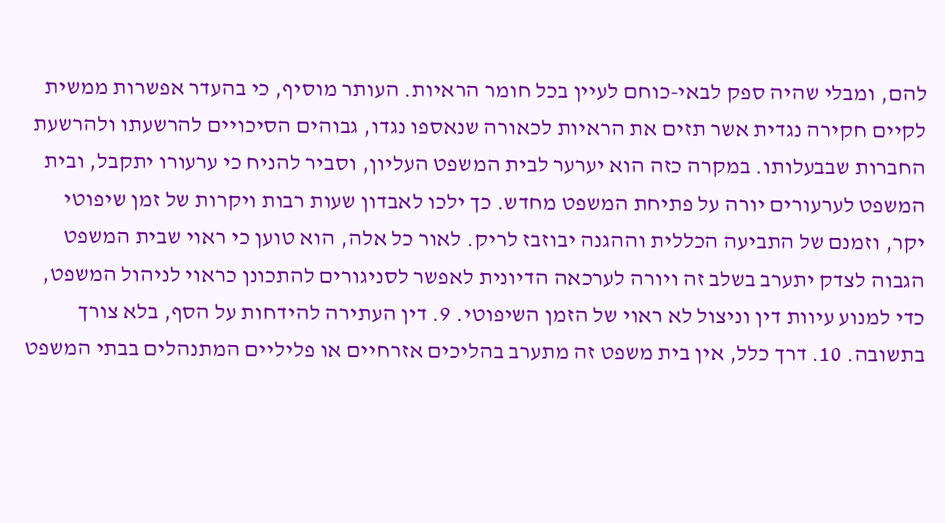להם, ומבלי שהיה ספק לבאי-כוחם לעיין בכל חומר הראיות. העותר מוסיף, כי בהעדר אפשרות ממשית לקיים חקירה נגדית אשר תזים את הראיות לכאורה שנאספו נגדו, גבוהים הסיכויים להרשעתו ולהרשעת החברות שבבעלותו. במקרה כזה הוא יערער לבית המשפט העליון, וסביר להניח כי ערעורו יתקבל, ובית המשפט לערעורים יורה על פתיחת המשפט מחדש. כך ילכו לאבדון שעות רבות ויקרות של זמן שיפוטי יקר, וזמנם של התביעה הכללית וההגנה יבוזבז לריק. לאור כל אלה, הוא טוען כי ראוי שבית המשפט הגבוה לצדק יתערב בשלב זה ויורה לערכאה הדיונית לאפשר לסניגורים להתכונן כראוי לניהול המשפט, כדי למנוע עיוות דין וניצול לא ראוי של הזמן השיפוטי. 9. דין העתירה להידחות על הסף, בלא צורך בתשובה. 10. דרך כלל, אין בית משפט זה מתערב בהליכים אזרחיים או פליליים המתנהלים בבתי המשפט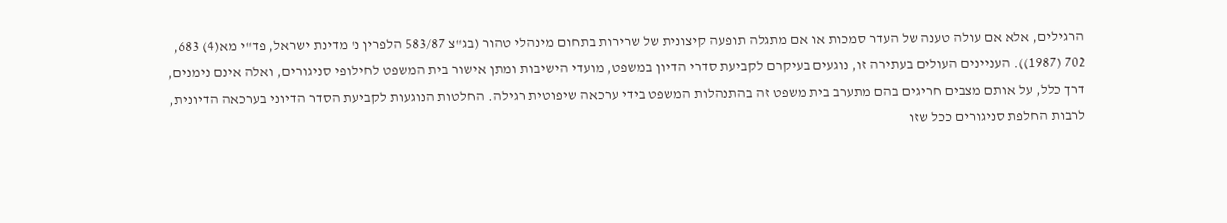הרגילים, אלא אם עולה טענה של העדר סמכות או אם מתגלה תופעה קיצונית של שרירות בתחום מינהלי טהור (בג"צ 583/87 הלפרין נ' מדינת ישראל, פד"י מא(4) 683, 702 (1987)). העניינים העולים בעתירה זו, נוגעים בעיקרם לקביעת סדרי הדיון במשפט, מועדי הישיבות ומתן אישור בית המשפט לחילופי סניגורים, ואלה אינם נימנים, דרך כלל, על אותם מצבים חריגים בהם מתערב בית משפט זה בהתנהלות המשפט בידי ערכאה שיפוטית רגילה. החלטות הנוגעות לקביעת הסדר הדיוני בערכאה הדיונית, לרבות החלפת סניגורים ככל שזו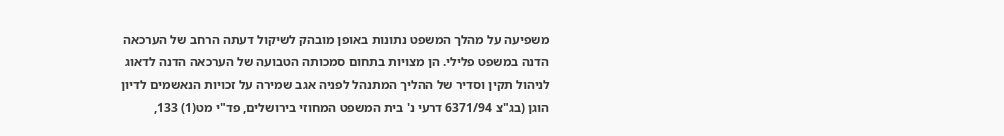משפיעה על מהלך המשפט נתונות באופן מובהק לשיקול דעתה הרחב של הערכאה הדנה במשפט פלילי. הן מצויות בתחום סמכותה הטבועה של הערכאה הדנה לדאוג לניהול תקין וסדיר של ההליך המתנהל לפניה אגב שמירה על זכויות הנאשמים לדיון הוגן (בג"צ 6371/94 דרעי נ' בית המשפט המחוזי בירושלים, פד"י מט(1) 133,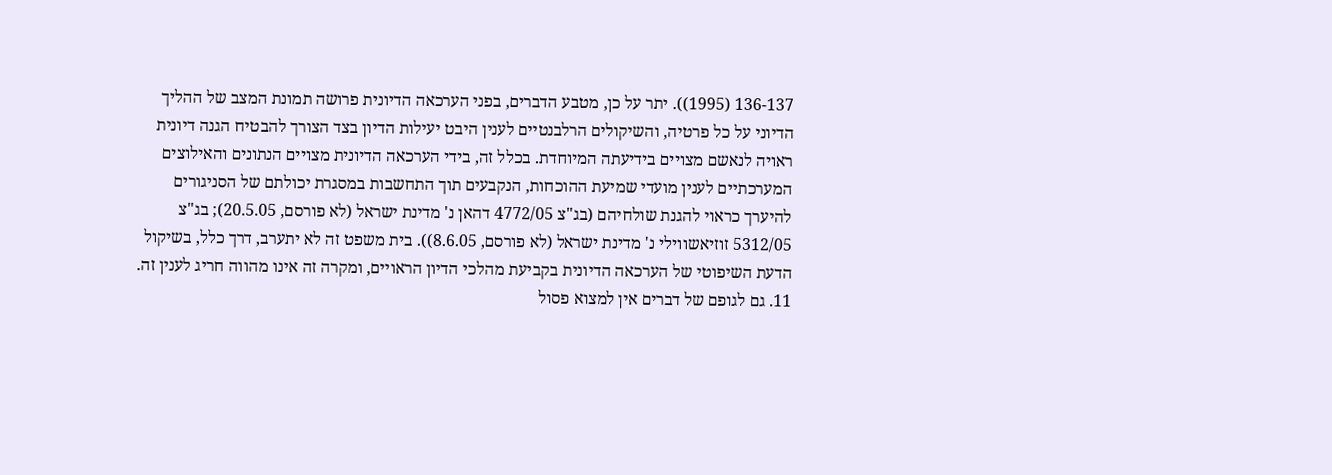136-137 (1995)). יתר על כן, מטבע הדברים, בפני הערכאה הדיונית פרושה תמונת המצב של ההליך הדיוני על כל פרטיה, והשיקולים הרלבנטיים לענין היבט יעילות הדיון בצד הצורך להבטיח הגנה דיונית ראויה לנאשם מצויים בידיעתה המיוחדת. בכלל זה, בידי הערכאה הדיונית מצויים הנתונים והאילוצים המערכתיים לענין מועדי שמיעת ההוכחות, הנקבעים תוך התחשבות במסגרת יכולתם של הסניגורים להיערך כראוי להגנת שולחיהם (בג"צ 4772/05 דהאן נ' מדינת ישראל (לא פורסם, 20.5.05); בג"צ 5312/05 זוזיאשווילי נ' מדינת ישראל (לא פורסם, 8.6.05)). בית משפט זה לא יתערב, דרך כלל, בשיקול הדעת השיפוטי של הערכאה הדיונית בקביעת מהלכי הדיון הראויים, ומקרה זה אינו מהווה חריג לענין זה. 11. גם לגופם של דברים אין למצוא פסול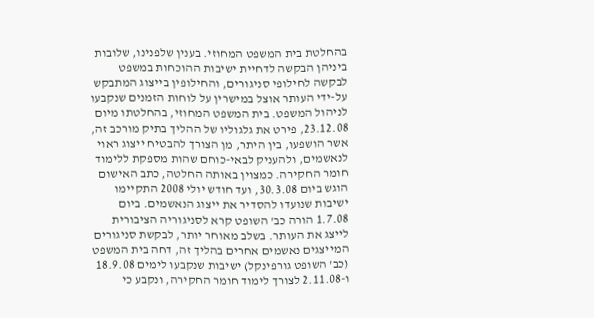בהחלטת בית המשפט המחוזי. בענין שלפנינו, שלובות ביניהן הבקשה לדחיית ישיבות ההוכחות במשפט לבקשה לחילופי סניגורים, והחילופין בייצוג המתבקש על-ידי העותר אוצל במישרין על לוחות הזמנים שנקבעו לניהול המשפט. בית המשפט המחוזי, בהחלטתו מיום 23.12.08, פירט את גלגוליו של ההליך בתיק מורכב זה, אשר הושפעו, בין היתר, מן הצורך להבטיח ייצוג ראוי לנאשמים, ולהעניק לבאי-כוחם שהות מספקת ללימוד חומר החקירה. כמצוין באותה החלטה, כתב האישום הוגש ביום 30.3.08, ועד חודש יולי 2008 התקיימו ישיבות שנועדו להסדיר את ייצוג הנאשמים. ביום 1.7.08 הורה כב' השופט קרא לסניגוריה הציבורית לייצג את העותר. בשלב מאוחר יותר, לבקשת סניגורים המייצגים נאשמים אחרים בהליך זה, דחה בית המשפט (כב' השופט גורפינקל) ישיבות שנקבעו לימים 18.9.08 ו-2.11.08 לצורך לימוד חומר החקירה, ונקבע כי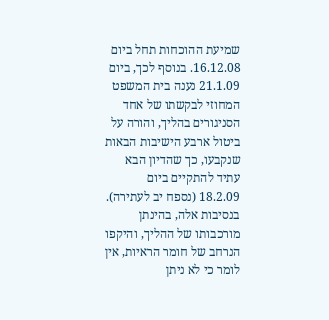שמיעת ההוכחות תחל ביום 16.12.08. בנוסף לכך, ביום 21.1.09 נענה בית המשפט המחוזי לבקשתו של אחד הסניגורים בהליך, והורה על ביטול ארבע הישיבות הבאות שנקבעו, כך שהדיון הבא עתיד להתקיים ביום 18.2.09 (נספח יב לעתירה). בנסיבות אלה, בהינתן מורכבותו של ההליך, והיקפו הנרחב של חומר הראיות, אין לומר כי לא ניתן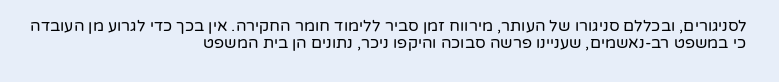לסניגורים, ובכללם סניגורו של העותר, מירווח זמן סביר ללימוד חומר החקירה. אין בכך כדי לגרוע מן העובדה כי במשפט רב-נאשמים, שעניינו פרשה סבוכה והיקפו ניכר, נתונים הן בית המשפט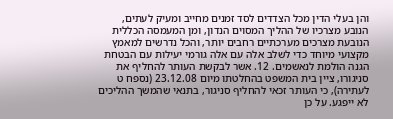והן בעלי הדין מכל הצדדים לסד זמנים מחייב ומעיק לעתים, הנובע מצרכיו של ההליך המסוים הנדון, ומן המעמסה הכללית הנובעת מצרכים מערכתיים רחבים יותר, והכל נדרשים למאמץ מקצועי מיוחד כדי לשלב אלה עם אלה גורמי יעילות עם הבטחת הגנה הולמת לנאשמים. 12. אשר לבקשת העותר להחליף את סניגורו, ציין בית המשפט בהחלטתו מיום 23.12.08 (נספח ט לעתירה), כי העותר זכאי להחליף סניגור, בתנאי שהמשך ההליכים לא ייפגע. על כן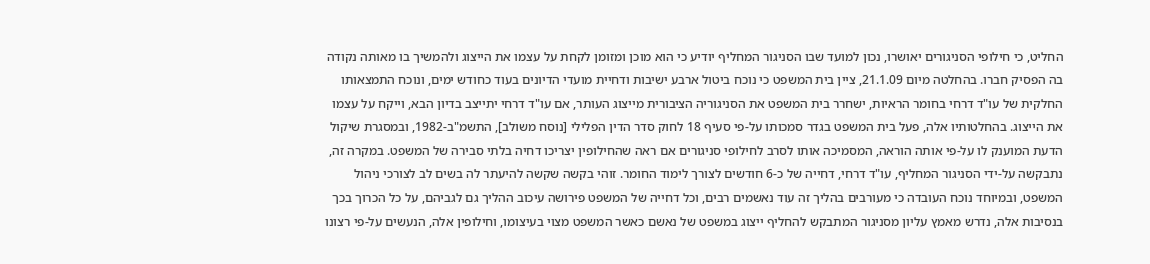החליט, כי חילופי הסניגורים יאושרו, נכון למועד שבו הסניגור המחליף יודיע כי הוא מוכן ומזומן לקחת על עצמו את הייצוג ולהמשיך בו מאותה נקודה בה הפסיק חברו. בהחלטה מיום 21.1.09, ציין בית המשפט כי נוכח ביטול ארבע ישיבות ודחיית מועדי הדיונים בעוד כחודש ימים, ונוכח התמצאותו החלקית של עו"ד דרחי בחומר הראיות, ישחרר בית המשפט את הסניגוריה הציבורית מייצוג העותר, אם עו"ד דרחי יתייצב בדיון הבא, וייקח על עצמו את הייצוג. בהחלטותיו אלה, פעל בית המשפט בגדר סמכותו על-פי סעיף 18 לחוק סדר הדין הפלילי [נוסח משולב], התשמ"ב-1982, ובמסגרת שיקול הדעת המוענק לו על-פי אותה הוראה, המסמיכה אותו לסרב לחילופי סניגורים אם ראה שהחילופין יצריכו דחיה בלתי סבירה של המשפט. במקרה זה, נתבקשה על-ידי הסניגור המחליף, עו"ד דרחי, דחייה של כ-6 חודשים לצורך לימוד החומר. זוהי בקשה שקשה להיעתר לה בשים לב לצורכי ניהול המשפט, ובמיוחד נוכח העובדה כי מעורבים בהליך זה עוד נאשמים רבים, וכל דחייה של המשפט פירושה עיכוב ההליך גם לגביהם, על כל הכרוך בכך בנסיבות אלה, נדרש מאמץ עליון מסניגור המתבקש להחליף ייצוג במשפט של נאשם כאשר המשפט מצוי בעיצומו, וחילופין אלה, הנעשים על-פי רצונו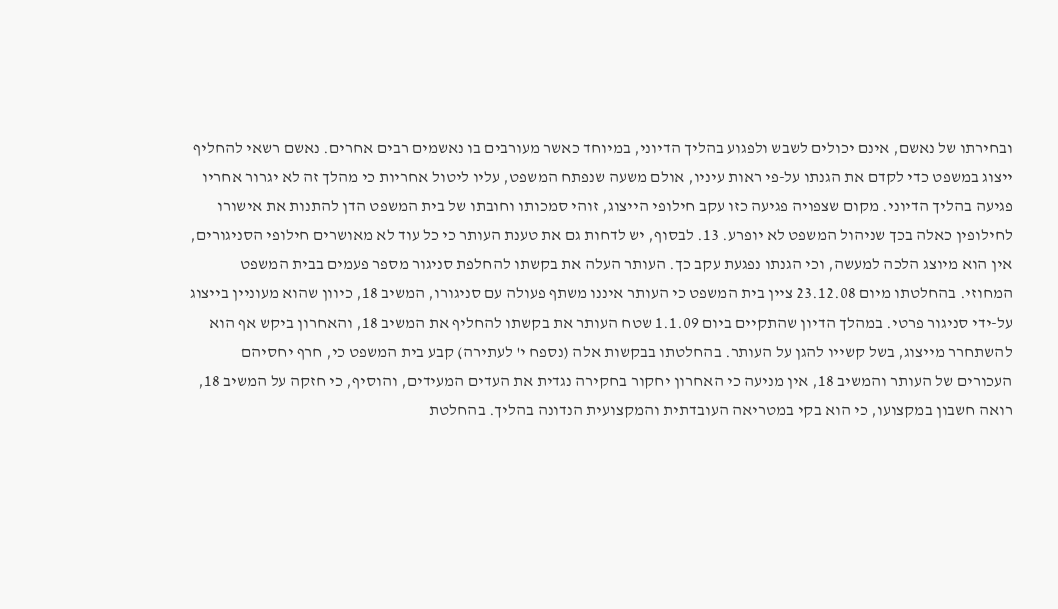ובחירתו של נאשם, אינם יכולים לשבש ולפגוע בהליך הדיוני, במיוחד כאשר מעורבים בו נאשמים רבים אחרים. נאשם רשאי להחליף ייצוג במשפט כדי לקדם את הגנתו על-פי ראות עיניו, אולם משעה שנפתח המשפט, עליו ליטול אחריות כי מהלך זה לא יגרור אחריו פגיעה בהליך הדיוני. מקום שצפויה פגיעה כזו עקב חילופי הייצוג, זוהי סמכותו וחובתו של בית המשפט הדן להתנות את אישורו לחילופין כאלה בכך שניהול המשפט לא יופרע. 13. לבסוף, יש לדחות גם את טענת העותר כי כל עוד לא מאושרים חילופי הסניגורים, אין הוא מיוצג הלכה למעשה, וכי הגנתו נפגעת עקב כך. העותר העלה את בקשתו להחלפת סניגור מספר פעמים בבית המשפט המחוזי. בהחלטתו מיום 23.12.08 ציין בית המשפט כי העותר איננו משתף פעולה עם סניגורו, המשיב 18, כיוון שהוא מעוניין בייצוג על-ידי סניגור פרטי. במהלך הדיון שהתקיים ביום 1.1.09 שטח העותר את בקשתו להחליף את המשיב 18, והאחרון ביקש אף הוא להשתחרר מייצוג, בשל קשייו להגן על העותר. בהחלטתו בבקשות אלה (נספח י' לעתירה) קבע בית המשפט כי, חרף יחסיהם העכורים של העותר והמשיב 18, אין מניעה כי האחרון יחקור בחקירה נגדית את העדים המעידים, והוסיף, כי חזקה על המשיב 18, רואה חשבון במקצועו, כי הוא בקי במטריאה העובדתית והמקצועית הנדונה בהליך. בהחלטת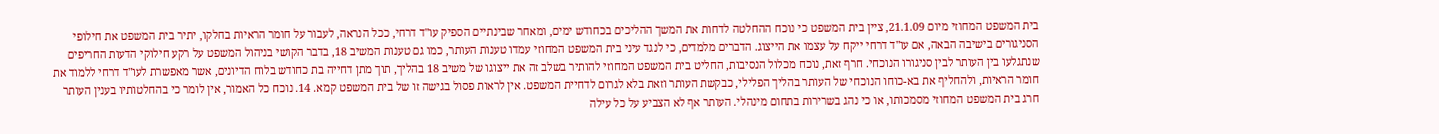בית המשפט המחוזי מיום 21.1.09, ציין בית המשפט כי נוכח ההחלטה לדחות את המשך ההליכים בכחודש ימים, ומאחר שבינתיים הספיק עו"ד דרחי, ככל הנראה, לעבור על חומר הראיות בחלקו, יתיר בית המשפט את חילופי הסניגורים בישיבה הבאה, אם עו"ד דרחי ייקח על עצמו את הייצוג. הדברים מלמדים, כי לנגד עיני בית המשפט המחוזי עמדו טענות העותר, כמו גם טענות המשיב 18, בדבר הקושי בניהול המשפט על רקע חילוקי הדעות החריפים שנתגלעו בין העותר לבין סניגורו הנוכחי. חרף זאת, נוכח מכלול הנסיבות, החליט בית המשפט המחוזי להותיר בשלב זה את ייצוגו של משיב 18 בהליך, תוך מתן דחייה בת כחודש בלוח הדיונים, אשר מאפשרת לעו"ד דרחי ללמוד את חומר הראיות, ולהחליף את בא-כוחו הנוכחי של העותר בהליך הפלילי, כבקשת העותר וזאת בלא לגרום לדחיית המשפט. אין לראות פסול בגישה זו של בית המשפט קמא. 14. נוכח כל האמור, אין לומר כי בהחלטותיו בענין העותר חרג בית המשפט המחוזי מסמכותו, או כי נהג בשרירות בתחום מינהלי. העותר אף לא הצביע על כל עילה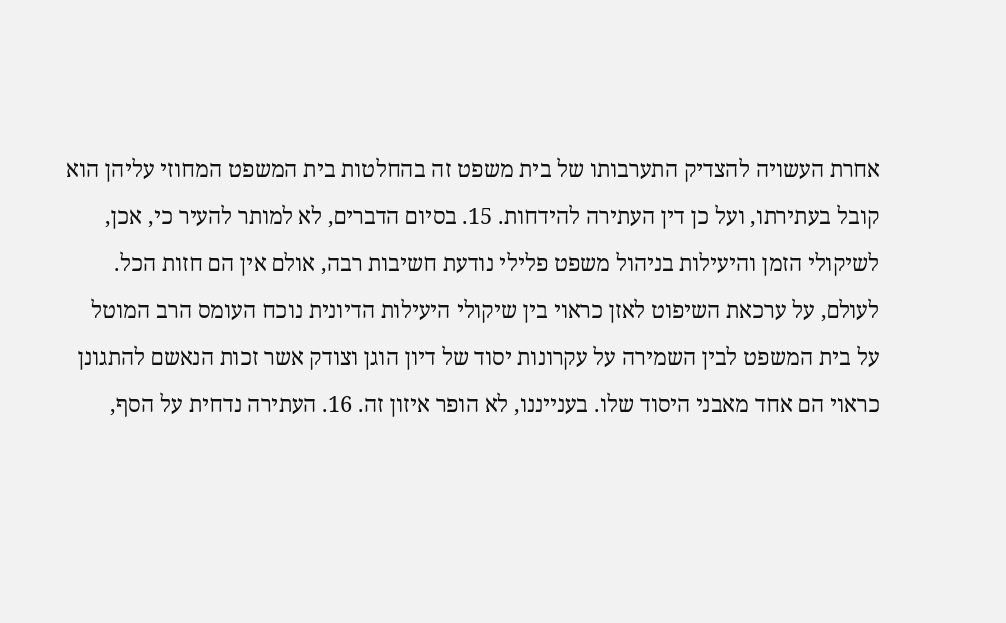אחרת העשויה להצדיק התערבותו של בית משפט זה בהחלטות בית המשפט המחוזי עליהן הוא קובל בעתירתו, ועל כן דין העתירה להידחות. 15. בסיום הדברים, לא למותר להעיר כי, אכן, לשיקולי הזמן והיעילות בניהול משפט פלילי נודעת חשיבות רבה, אולם אין הם חזות הכל. לעולם, על ערכאת השיפוט לאזן כראוי בין שיקולי היעילות הדיונית נוכח העומס הרב המוטל על בית המשפט לבין השמירה על עקרונות יסוד של דיון הוגן וצודק אשר זכות הנאשם להתגונן כראוי הם אחד מאבני היסוד שלו. בענייננו, לא הופר איזון זה. 16. העתירה נדחית על הסף,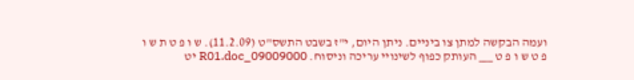ועמה הבקשה למתן צו ביניים. ניתן היום, י"ז בשבט התשס"ט (11.2.09). ש ו פ ט ת ש ו פ ט ש ו פ ט ___ העותק כפוף לשינויי עריכה וניסוח. 09009000_R01.doc יט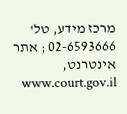מרכז מידע, טל' 02-6593666 ; אתר אינטרנט, www.court.gov.il